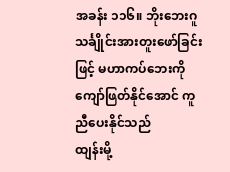အခန်း ၁၁၆။ ဘိုးဘေးဂူသင်္ချိုင်းအားတူးဖော်ခြင်းဖြင့် မဟာကပ်ဘေးကို ကျော်ဖြတ်နိုင်အောင် ကူညီပေးနိုင်သည်
ထျန်းမို့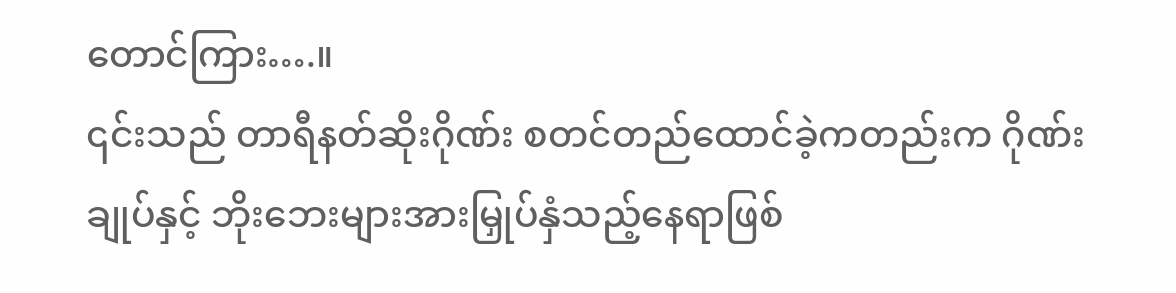တောင်ကြား….။
၎င်းသည် တာရီနတ်ဆိုးဂိုဏ်း စတင်တည်ထောင်ခဲ့ကတည်းက ဂိုဏ်းချုပ်နှင့် ဘိုးဘေးများအားမြှုပ်နှံသည့်နေရာဖြစ်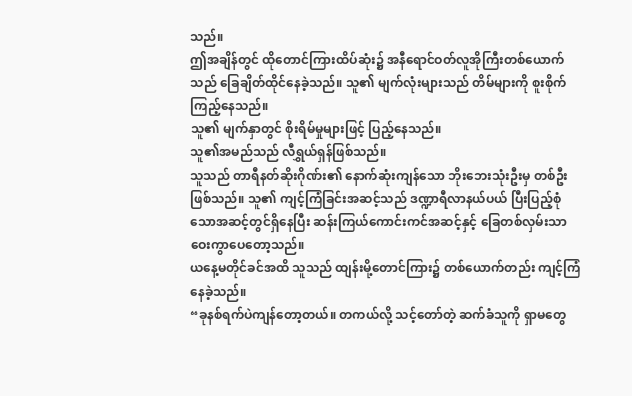သည်။
ဤအချိန်တွင် ထိုတောင်ကြားထိပ်ဆုံး၌ အနီရောင်ဝတ်လူအိုကြီးတစ်ယောက်သည် ခြေချိတ်ထိုင်နေခဲ့သည်။ သူ၏ မျက်လုံးများသည် တိမ်များကို စူးစိုက်ကြည့်နေသည်။
သူ၏ မျက်နှာတွင် စိုးရိမ်မှုများဖြင့် ပြည့်နေသည်။
သူ၏အမည်သည် လီရွှယ်ရှန်ဖြစ်သည်။
သူသည် တာရီနတ်ဆိုးဂိုဏ်း၏ နောက်ဆုံးကျန်သော ဘိုးဘေးသုံးဦးမှ တစ်ဦးဖြစ်သည်။ သူ၏ ကျင့်ကြံခြင်းအဆင့်သည် ဒဏ္ဍာရီလာနယ်ပယ် ပြီးပြည့်စုံသောအဆင့်တွင်ရှိနေပြီး ဆန်းကြယ်ကောင်းကင်အဆင့်နှင့် ခြေတစ်လှမ်းသာ ဝေးကွာပေတော့သည်။
ယနေ့မတိုင်ခင်အထိ သူသည် ထျန်းမို့တောင်ကြား၌ တစ်ယောက်တည်း ကျင့်ကြံနေခဲ့သည်။
“ခုနစ်ရက်ပဲကျန်တော့တယ်။ တကယ်လို့ သင့်တော်တဲ့ ဆက်ခံသူကို ရှာမတွေ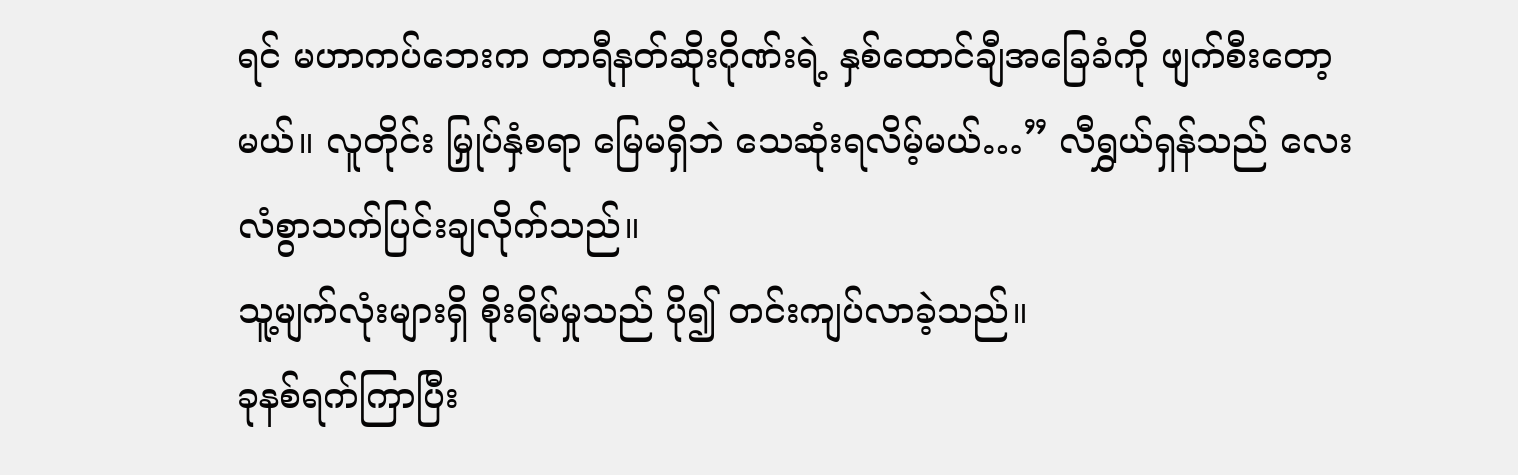ရင် မဟာကပ်ဘေးက တာရီနတ်ဆိုးဂိုဏ်းရဲ့ နှစ်ထောင်ချီအခြေခံကို ဖျက်စီးတော့မယ်။ လူတိုင်း မြှုပ်နှံစရာ မြေမရှိဘဲ သေဆုံးရလိမ့်မယ်…” လီရွှယ်ရှန်သည် လေးလံစွာသက်ပြင်းချလိုက်သည်။
သူ့မျက်လုံးများရှိ စိုးရိမ်မှုသည် ပို၍ တင်းကျပ်လာခဲ့သည်။
ခုနစ်ရက်ကြာပြီး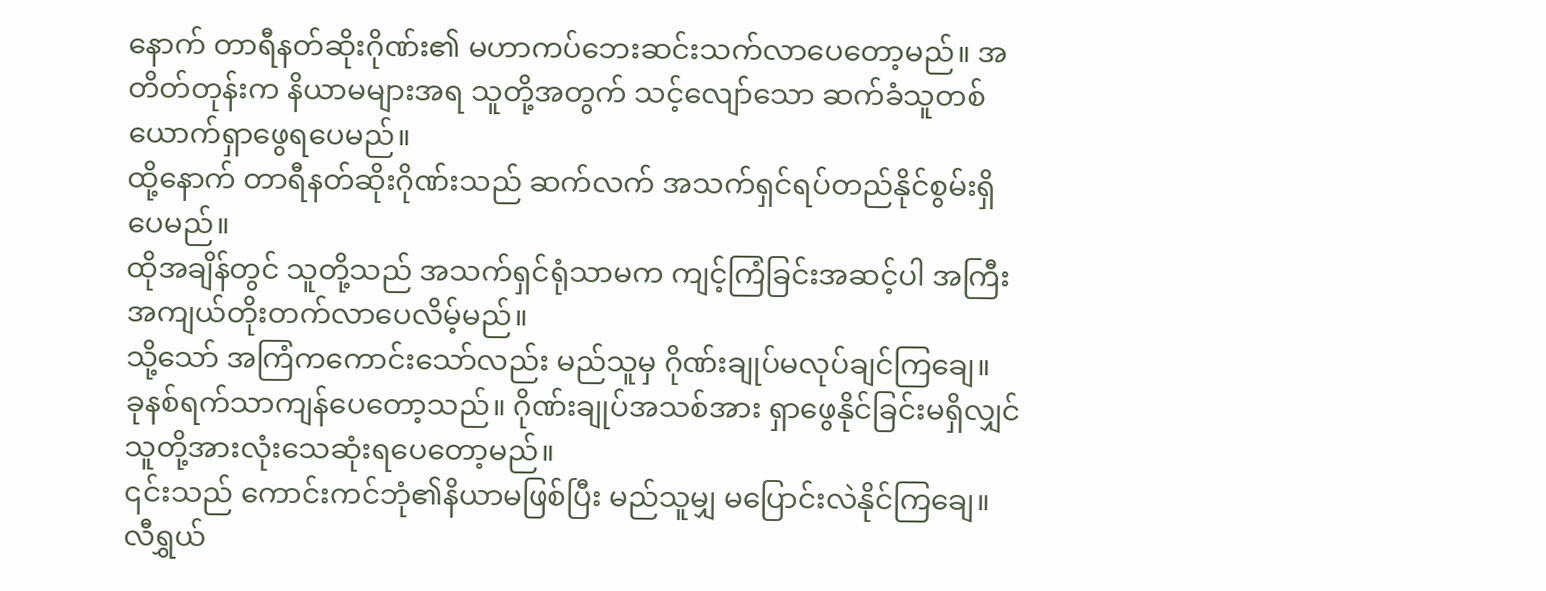နောက် တာရီနတ်ဆိုးဂိုဏ်း၏ မဟာကပ်ဘေးဆင်းသက်လာပေတော့မည်။ အတိတ်တုန်းက နိယာမများအရ သူတို့အတွက် သင့်လျော်သော ဆက်ခံသူတစ်ယောက်ရှာဖွေရပေမည်။
ထို့နောက် တာရီနတ်ဆိုးဂိုဏ်းသည် ဆက်လက် အသက်ရှင်ရပ်တည်နိုင်စွမ်းရှိပေမည်။
ထိုအချိန်တွင် သူတို့သည် အသက်ရှင်ရုံသာမက ကျင့်ကြံခြင်းအဆင့်ပါ အကြီးအကျယ်တိုးတက်လာပေလိမ့်မည်။
သို့သော် အကြံကကောင်းသော်လည်း မည်သူမှ ဂိုဏ်းချုပ်မလုပ်ချင်ကြချေ။
ခုနစ်ရက်သာကျန်ပေတော့သည်။ ဂိုဏ်းချုပ်အသစ်အား ရှာဖွေနိုင်ခြင်းမရှိလျှင် သူတို့အားလုံးသေဆုံးရပေတော့မည်။
၎င်းသည် ကောင်းကင်ဘုံ၏နိယာမဖြစ်ပြီး မည်သူမျှ မပြောင်းလဲနိုင်ကြချေ။
လီရွှယ်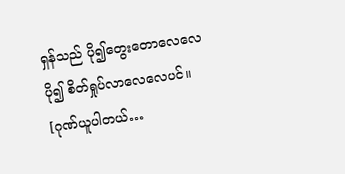ရှန်သည် ပို၍တွေးတောလေလေ ပို၍ စိတ်ရှုပ်လာလေလေပင်။
[ဂုဏ်ယူပါတယ်…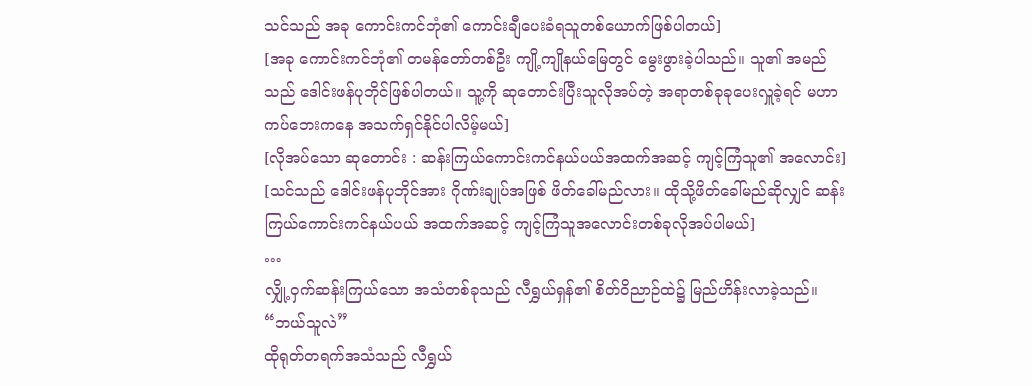သင်သည် အခု ကောင်းကင်ဘုံ၏ ကောင်းချီပေးခံရသူတစ်ယောက်ဖြစ်ပါတယ်]
[အခု ကောင်းကင်ဘုံ၏ တမန်တော်တစ်ဦး ကျို့ကျိုနယ်မြေတွင် မွေးဖွားခဲ့ပါသည်။ သူ၏ အမည်သည် ဒေါင်းဖန်ပုဘိုင်ဖြစ်ပါတယ်။ သူ့ကို ဆုတောင်းပြီးသူလိုအပ်တဲ့ အရာတစ်ခုခုပေးလှူခဲ့ရင် မဟာကပ်ဘေးကနေ အသက်ရှင်နိုင်ပါလိမ့်မယ်]
[လိုအပ်သော ဆုတောင်း : ဆန်းကြယ်ကောင်းကင်နယ်ပယ်အထက်အဆင့် ကျင့်ကြံသူ၏ အလောင်း]
[သင်သည် ဒေါင်းဖန်ပုဘိုင်အား ဂိုဏ်းချုပ်အဖြစ် ဖိတ်ခေါ်မည်လား။ ထိုသို့ဖိတ်ခေါ်မည်ဆိုလျှင် ဆန်းကြယ်ကောင်းကင်နယ်ပယ် အထက်အဆင့် ကျင့်ကြံသူအလောင်းတစ်ခုလိုအပ်ပါမယ်]
…
လျှို့ဝှက်ဆန်းကြယ်သော အသံတစ်ခုသည် လီရွှယ်ရှန်၏ စိတ်ဝိညာဉ်ထဲ၌ မြည်ဟိန်းလာခဲ့သည်။
“ဘယ်သူလဲ”
ထိုရုတ်တရက်အသံသည် လီရွှယ်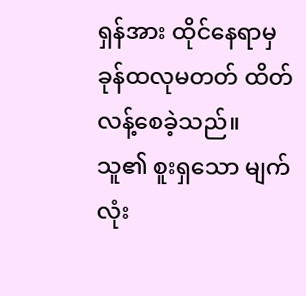ရှန်အား ထိုင်နေရာမှ ခုန်ထလုမတတ် ထိတ်လန့်စေခဲ့သည်။
သူ၏ စူးရှသော မျက်လုံး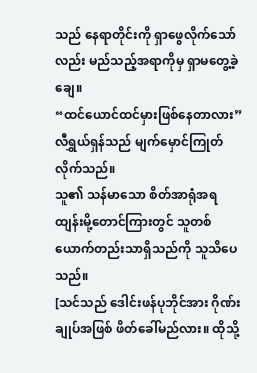သည် နေရာတိုင်းကို ရှာဖွေလိုက်သော်လည်း မည်သည့်အရာကိုမှ ရှာမတွေ့ခဲ့ချေ။
“ထင်ယောင်ထင်မှားဖြစ်နေတာလား”
လီရွှယ်ရှန်သည် မျက်မှောင်ကြုတ်လိုက်သည်။
သူ၏ သန်မာသော စိတ်အာရုံအရ ထျန်းမို့တောင်ကြားတွင် သူတစ်ယောက်တည်းသာရှိသည်ကို သူသိပေသည်။
[သင်သည် ဒေါင်းဖန်ပုဘိုင်အား ဂိုဏ်းချုပ်အဖြစ် ဖိတ်ခေါ်မည်လား။ ထိုသို့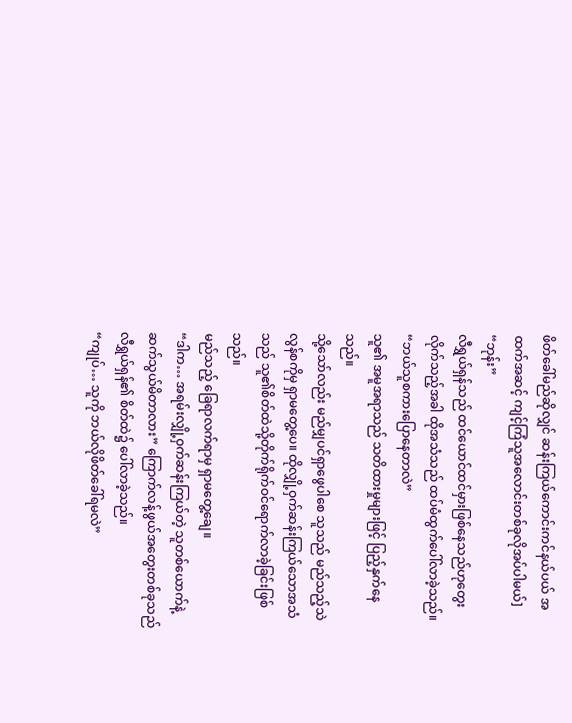ဖိတ်ခေါ်မည်ဆိုလျှင် ဆန်းကြယ်ကောင်းကင်နယ်ပယ် အထက်အဆင့် ကျင့်ကြံသူအလောင်းတစ်ခုလိုအပ်ပါမယ်]
“ဘုန်း”
လီရွှယ်ရှန်သည် ထင်ယောင်ထင်မှားဖြစ်နေသည်ဟုတွေးလိုက်သည့်အခါ ထိုအသံသည် ထပ်မံထွက်ပေါ်လာခဲ့သည်။
“ဘယ်သူစကားပြောနေတာလဲ”
သူ၏ အမူအရာသည် သတိထားမှုများဖြင့် ပြည့်နှက်နေသည်။
သို့သော်လည်း မည်မျှပင်ရှာဖွေပါစေ သူသည် မည်သည့်သဲလွန်စကိုမှ ရှာမတွေ့ပေ။ ထိုလျှို့ဝှက်ဆန်းကြယ်သောအသံသည် သူ၏စိတ်ထဲသို့တိုက်ရိုက်ဝင်ရောက်လာခဲ့ခြင်းဖြစ်သည်။
မည်သည့် ခြေရာလက်ရာမှ ရှာမတွေ့ချေ။
“ဒါက… အရမ်းလျှို့ဝှက်ဆန်းကြယ်တဲ့ သူတစ်ယောက်နဲ့ ဆက်သွယ်မိတာလား” ကြောက်လန့်ဖွယ်အတွေးတစ်ခုသည် လီရွှယ်ရှန်၏ စိတ်ထဲ၌ ပေါ်လာခဲ့သည်။
“ကျုပ်… သူကို ဘယ်လိုဖိတ်ခေါ်ရမလဲ”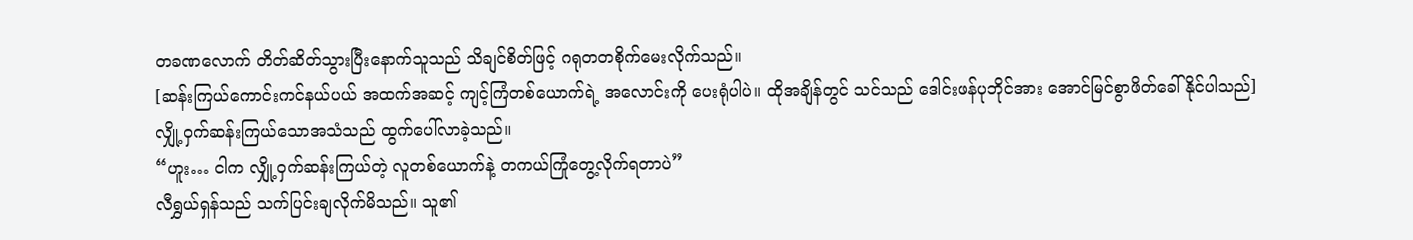တခဏလောက် တိတ်ဆိတ်သွားပြီးနောက်သူသည် သိချင်စိတ်ဖြင့် ဂရုတတစိုက်မေးလိုက်သည်။
[ဆန်းကြယ်ကောင်းကင်နယ်ပယ် အထက်အဆင့် ကျင့်ကြံတစ်ယောက်ရဲ့ အလောင်းကို ပေးရုံပါပဲ။ ထိုအချိန်တွင် သင်သည် ဒေါင်းဖန်ပုဘိုင်အား အောင်မြင်စွာဖိတ်ခေါ်နိုင်ပါသည်]
လျှို့ဝှက်ဆန်းကြယ်သောအသံသည် ထွက်ပေါ်လာခဲ့သည်။
“ဟူး… ငါက လျှို့ဝှက်ဆန်းကြယ်တဲ့ လူတစ်ယောက်နဲ့ တကယ်ကြုံတွေ့လိုက်ရတာပဲ”
လီရွှယ်ရှန်သည် သက်ပြင်းချလိုက်မိသည်။ သူ၏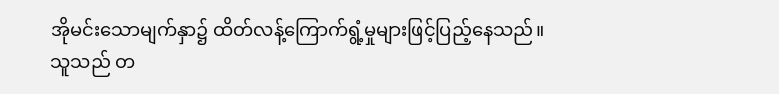အိုမင်းသောမျက်နှာ၌ ထိတ်လန့်ကြောက်ရွံ့မှုများဖြင့်ပြည့်နေသည်။
သူသည် တ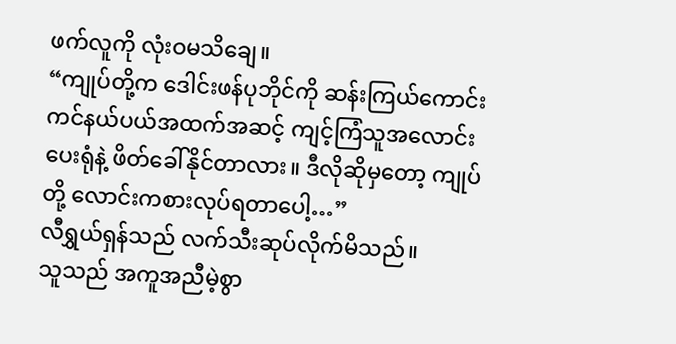ဖက်လူကို လုံးဝမသိချေ။
“ကျုပ်တို့က ဒေါင်းဖန်ပုဘိုင်ကို ဆန်းကြယ်ကောင်းကင်နယ်ပယ်အထက်အဆင့် ကျင့်ကြံသူအလောင်းပေးရုံနဲ့ ဖိတ်ခေါ်နိုင်တာလား။ ဒီလိုဆိုမှတော့ ကျုပ်တို့ လောင်းကစားလုပ်ရတာပေါ့…”
လီရွှယ်ရှန်သည် လက်သီးဆုပ်လိုက်မိသည်။
သူသည် အကူအညီမဲ့စွာ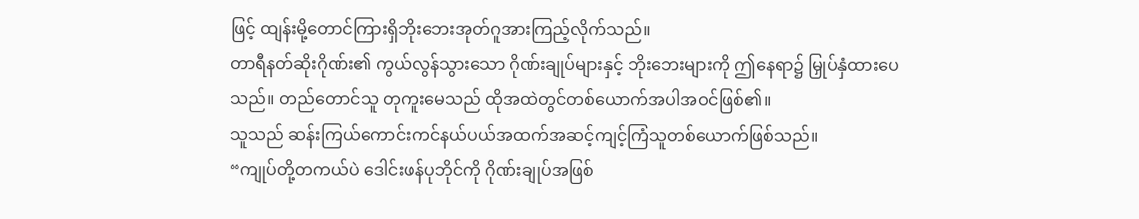ဖြင့် ထျန်းမို့တောင်ကြားရှိဘိုးဘေးအုတ်ဂူအားကြည့်လိုက်သည်။
တာရီနတ်ဆိုးဂိုဏ်း၏ ကွယ်လွန်သွားသော ဂိုဏ်းချုပ်များနှင့် ဘိုးဘေးများကို ဤနေရာ၌ မြှုပ်နှံထားပေသည်။ တည်တောင်သူ တုကူးမေသည် ထိုအထဲတွင်တစ်ယောက်အပါအဝင်ဖြစ်၏။
သူသည် ဆန်းကြယ်ကောင်းကင်နယ်ပယ်အထက်အဆင့်ကျင့်ကြံသူတစ်ယောက်ဖြစ်သည်။
“ကျုပ်တို့တကယ်ပဲ ဒေါင်းဖန်ပုဘိုင်ကို ဂိုဏ်းချုပ်အဖြစ်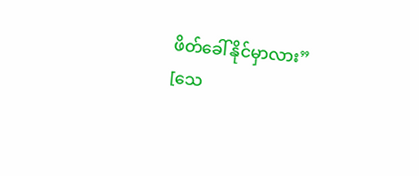ဖိတ်ခေါ်နိုင်မှာလား”
[သေ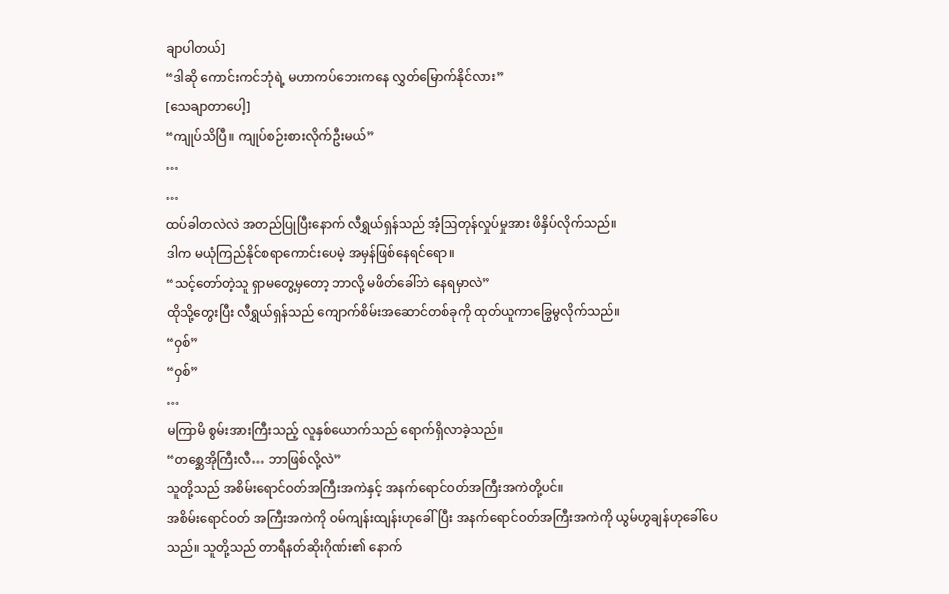ချာပါတယ်]
“ဒါဆို ကောင်းကင်ဘုံရဲ့ မဟာကပ်ဘေးကနေ လွှတ်မြောက်နိုင်လား”
[သေချာတာပေါ့]
“ကျုပ်သိပြီ။ ကျုပ်စဉ်းစားလိုက်ဦးမယ်”
…
…
ထပ်ခါတလဲလဲ အတည်ပြုပြီးနောက် လီရွှယ်ရှန်သည် အံ့ဩတုန်လှုပ်မှုအား ဖိနှိပ်လိုက်သည်။
ဒါက မယုံကြည်နိုင်စရာကောင်းပေမဲ့ အမှန်ဖြစ်နေရင်ရော။
“သင့်တော်တဲ့သူ ရှာမတွေ့မှတော့ ဘာလို့ မဖိတ်ခေါ်ဘဲ နေရမှာလဲ”
ထိုသို့တွေးပြီး လီရွှယ်ရှန်သည် ကျောက်စိမ်းအဆောင်တစ်ခုကို ထုတ်ယူကာခြွေမွလိုက်သည်။
“ဝှစ်”
“ဝှစ်”
…
မကြာမိ စွမ်းအားကြီးသည့် လူနှစ်ယောက်သည် ရောက်ရှိလာခဲ့သည်။
“တစ္ဆေအိုကြီးလီ… ဘာဖြစ်လို့လဲ”
သူတို့သည် အစိမ်းရောင်ဝတ်အကြီးအကဲနှင့် အနက်ရောင်ဝတ်အကြီးအကဲတို့ပင်။
အစိမ်းရောင်ဝတ် အကြီးအကဲကို ဝမ်ကျန်းထျန်းဟုခေါ်ပြီး အနက်ရောင်ဝတ်အကြီးအကဲကို ယွမ်ဟွချန်ဟုခေါ်ပေသည်။ သူတို့သည် တာရီနတ်ဆိုးဂိုဏ်း၏ နောက်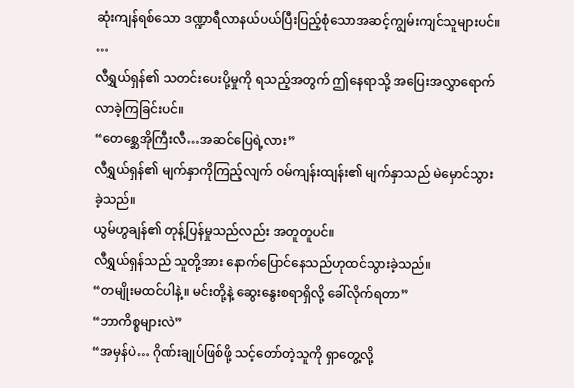ဆုံးကျန်ရစ်သော ဒဏ္ဍာရီလာနယ်ပယ်ပြီးပြည့်စုံသောအဆင့်ကျွမ်းကျင်သူများပင်။
…
လီရွှယ်ရှန်၏ သတင်းပေးပို့မှုကို ရသည့်အတွက် ဤနေရာသို့ အပြေးအလွှာရောက်လာခဲ့ကြခြင်းပင်။
“တေစ္ဆေအိုကြီးလီ…အဆင်ပြေရဲ့လား”
လီရွှယ်ရှန်၏ မျက်နှာကိုကြည့်လျက် ဝမ်ကျန်းထျန်း၏ မျက်နှာသည် မဲမှောင်သွားခဲ့သည်။
ယွမ်ဟွချန်၏ တုန့်ပြန်မှုသည်လည်း အတူတူပင်။
လီရွှယ်ရှန်သည် သူတို့အား နောက်ပြောင်နေသည်ဟုထင်သွားခဲ့သည်။
“တမျိုးမထင်ပါနဲ့။ မင်းတို့နဲ့ ဆွေးနွေးစရာရှိလို့ ခေါ်လိုက်ရတာ”
“ဘာကိစ္စများလဲ”
“အမှန်ပဲ… ဂိုဏ်းချုပ်ဖြစ်ဖို့ သင့်တော်တဲ့သူကို ရှာတွေ့လို့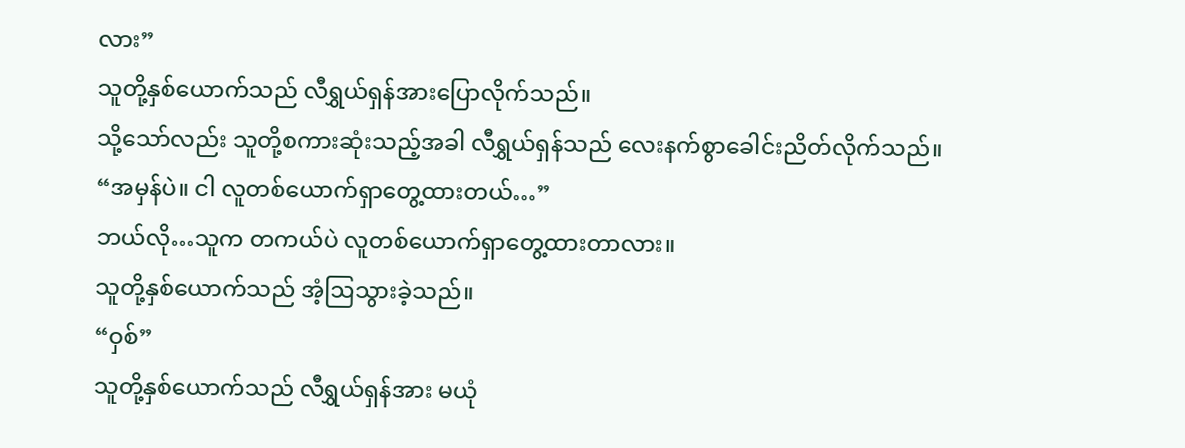လား”
သူတို့နှစ်ယောက်သည် လီရွှယ်ရှန်အားပြောလိုက်သည်။
သို့သော်လည်း သူတို့စကားဆုံးသည့်အခါ လီရွှယ်ရှန်သည် လေးနက်စွာခေါင်းညိတ်လိုက်သည်။
“အမှန်ပဲ။ ငါ လူတစ်ယောက်ရှာတွေ့ထားတယ်…”
ဘယ်လို…သူက တကယ်ပဲ လူတစ်ယောက်ရှာတွေ့ထားတာလား။
သူတို့နှစ်ယောက်သည် အံ့ဩသွားခဲ့သည်။
“ဝှစ်”
သူတို့နှစ်ယောက်သည် လီရွှယ်ရှန်အား မယုံ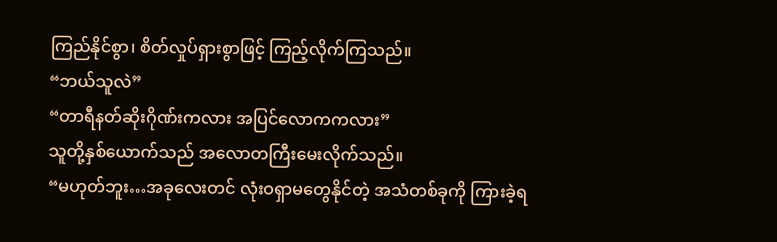ကြည်နိုင်စွာ၊ စိတ်လှုပ်ရှားစွာဖြင့် ကြည့်လိုက်ကြသည်။
“ဘယ်သူလဲ”
“တာရီနတ်ဆိုးဂိုဏ်းကလား အပြင်လောကကလား”
သူတို့နှစ်ယောက်သည် အလောတကြီးမေးလိုက်သည်။
“မဟုတ်ဘူး…အခုလေးတင် လုံးဝရှာမတွေနိုင်တဲ့ အသံတစ်ခုကို ကြားခဲ့ရ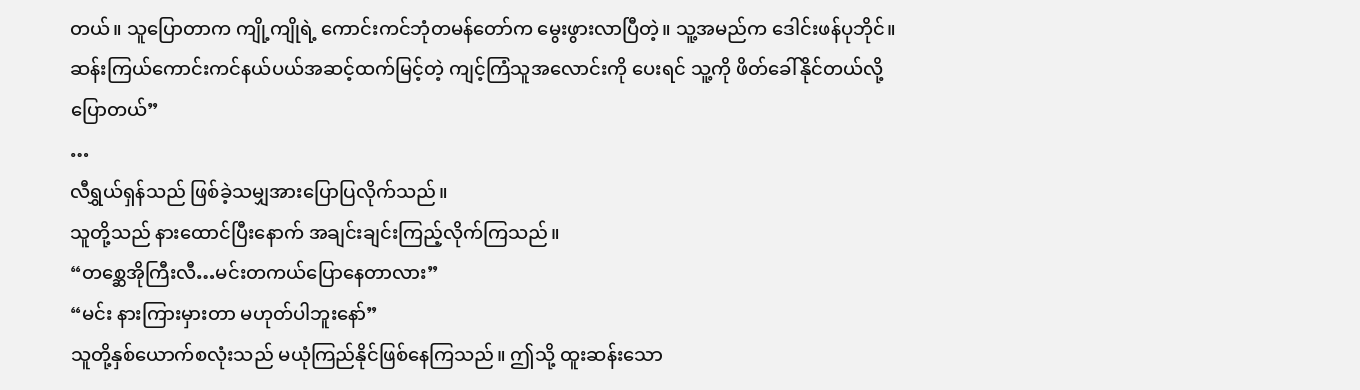တယ်။ သူပြောတာက ကျို့ကျိုရဲ့ ကောင်းကင်ဘုံတမန်တော်က မွေးဖွားလာပြီတဲ့။ သူ့အမည်က ဒေါင်းဖန်ပုဘိုင်။ ဆန်းကြယ်ကောင်းကင်နယ်ပယ်အဆင့်ထက်မြင့်တဲ့ ကျင့်ကြံသူအလောင်းကို ပေးရင် သူ့ကို ဖိတ်ခေါ်နိုင်တယ်လို့ပြောတယ်”
…
လီရွှယ်ရှန်သည် ဖြစ်ခဲ့သမျှအားပြောပြလိုက်သည်။
သူတို့သည် နားထောင်ပြီးနောက် အချင်းချင်းကြည့်လိုက်ကြသည်။
“တစ္ဆေအိုကြီးလီ…မင်းတကယ်ပြောနေတာလား”
“မင်း နားကြားမှားတာ မဟုတ်ပါဘူးနော်”
သူတို့နှစ်ယောက်စလုံးသည် မယုံကြည်နိုင်ဖြစ်နေကြသည်။ ဤသို့ ထူးဆန်းသော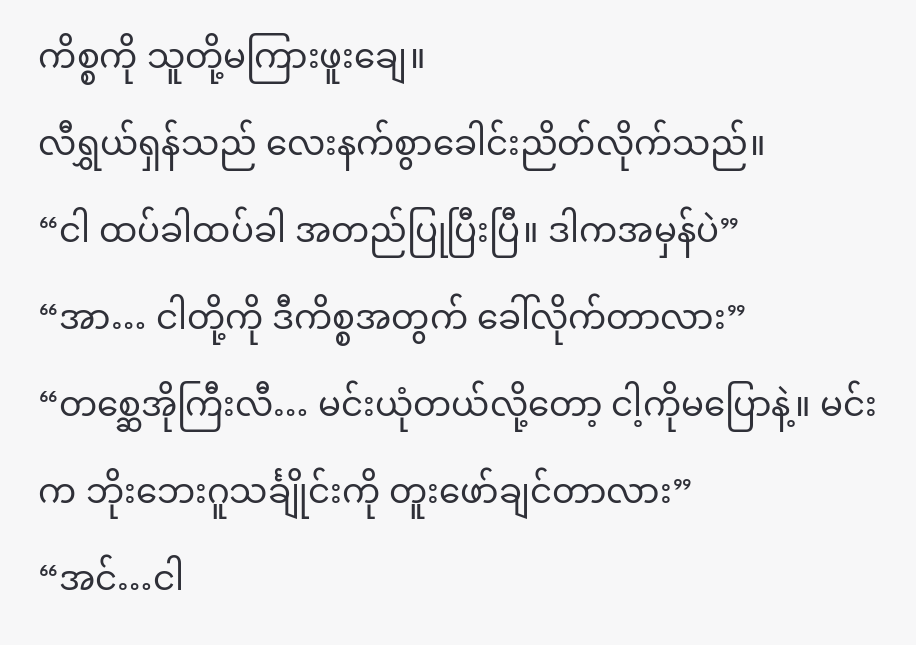ကိစ္စကို သူတို့မကြားဖူးချေ။
လီရွှယ်ရှန်သည် လေးနက်စွာခေါင်းညိတ်လိုက်သည်။
“ငါ ထပ်ခါထပ်ခါ အတည်ပြုပြီးပြီ။ ဒါကအမှန်ပဲ”
“အာ… ငါတို့ကို ဒီကိစ္စအတွက် ခေါ်လိုက်တာလား”
“တစ္ဆေအိုကြီးလီ… မင်းယုံတယ်လို့တော့ ငါ့ကိုမပြောနဲ့။ မင်းက ဘိုးဘေးဂူသင်္ချိုင်းကို တူးဖော်ချင်တာလား”
“အင်…ငါ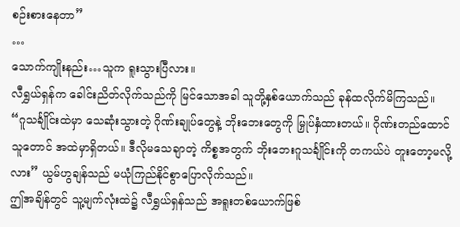စဉ်းစားနေတာ”
…
သောက်ကျိုးနည်း…သူက ရူးသွားပြီလား။
လီရွှယ်ရှန်က ခေါင်းညိတ်လိုက်သည်ကို မြင်သောအခါ သူတို့နှစ်ယောက်သည် ခုန်ထလိုက်မိကြသည်။
“ဂူသင်္ချိုင်းထဲမှာ သေဆုံးသွားတဲ့ ဂိုဏ်းချုပ်တွေနဲ့ ဘိုးဘေးတွေကို မြှုပ်နှံထားတယ်။ ဂိုဏ်းတည်ထောင်သူတောင် အထဲမှာရှိတယ်။ ဒီလိုမသေချာတဲ့ ကိစ္စအတွက် ဘိုးဘေးဂူသင်္ချိုင်းကို တကယ်ပဲ တူးတော့မလို့လား” ယွမ်ဟွချန်သည် မယုံကြည်နိုင်စွာပြောလိုက်သည်။
ဤအချိန်တွင် သူ့မျက်လုံးထဲ၌ လီရွှယ်ရှန်သည် အရူးတစ်ယောက်ဖြစ်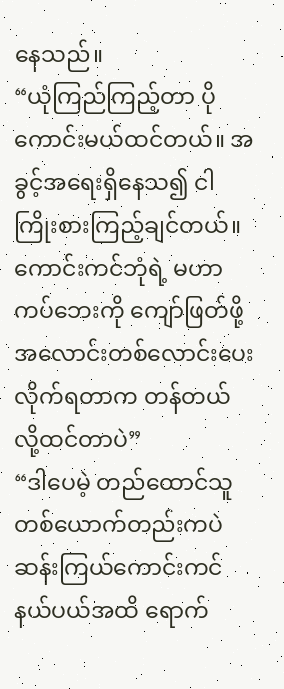နေသည်။
“ယုံကြည်ကြည့်တာ ပိုကောင်းမယ်ထင်တယ်။ အခွင့်အရေးရှိနေသ၍ ငါကြိုးစားကြည့်ချင်တယ်။ ကောင်းကင်ဘုံရဲ့ မဟာကပ်ဘေးကို ကျော်ဖြတ်ဖို့ အလောင်းတစ်လောင်းပေးလိုက်ရတာက တန်တယ်လို့ထင်တာပဲ”
“ဒါပေမဲ့ တည်ထောင်သူ တစ်ယောက်တည်းကပဲ ဆန်းကြယ်ကောင်းကင်နယ်ပယ်အထိ ရောက်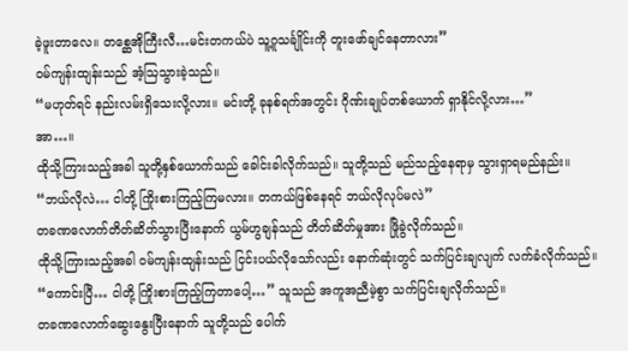ခဲ့ဖူးတာလေ။ တစ္ဆေအိုကြီးလီ…မင်းတကယ်ပဲ သူ့ဂူသင်္ချိုင်းကို တူးဖော်ချင်နေတာလား”
ဝမ်ကျန်းထျန်းသည် အံ့ဩသွားခဲ့သည်။
“မဟုတ်ရင် နည်းလမ်းရှိသေးလို့လား။ မင်းတို့ ခုနစ်ရက်အတွင်း ဂိုဏ်းချုပ်တစ်ယောက် ရှာနိုင်လို့လား…”
အာ…။
ထိုသို့ကြားသည့်အခါ သူတို့နှစ်ယောက်သည် ခေါင်းခါလိုက်သည်။ သူတို့သည် မည်သည့်နေရာမှ သွားရှာရမည်နည်း။
“ဘယ်လိုလဲ… ငါတို့ ကြိုးစားကြည့်ကြမလား။ တကယ်ဖြစ်နေရင် ဘယ်လိုလုပ်မလဲ”
တခဏလောက်တိတ်ဆိတ်သွားပြီးနောက် ယွမ်ဟွချန်သည် တိတ်ဆိတ်မှုအား ဖြိုခွဲလိုက်သည်။
ထိုသို့ကြားသည့်အခါ ဝမ်ကျန်းထျန်းသည် ငြင်းပယ်လိုသော်လည်း နောက်ဆုံးတွင် သက်ပြင်းချလျက် လက်ခံလိုက်သည်။
“ကောင်းပြီ… ငါတို့ ကြိုးစားကြည့်ကြတာပေါ့…” သူသည် အကူအညီမဲ့စွာ သက်ပြင်းချလိုက်သည်။
တခဏလောက်ဆွေးနွေးပြီးနောက် သူတို့သည် ပေါက်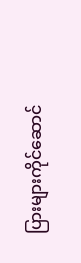ပြားများကိုင်ဆောင်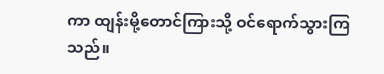ကာ ထျန်းမို့တောင်ကြားသို့ ဝင်ရောက်သွားကြသည်။